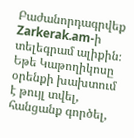Բաժանորդագրվեք Zarkerak.am-ի տելեգրամ ալիքին։
Եթե Կաթողիկոսը օրենքի խախտում է թույլ տվել, հանցանք գործել,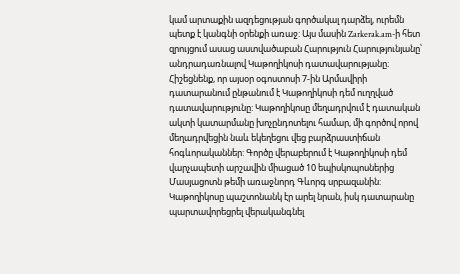կամ արտաքին ազդեցության գործակալ դարձել, ուրեմն պետք է կանգնի օրենքի առաջ: Այս մասին Zarkerak.am-ի հետ զրույցում ասաց աստվածաբան Հարություն Հարությունյանը՝ անդրադառնալով Կաթողիկոսի դատավարությանը։
Հիշեցնենք, որ այսօր օգոստոսի 7-ին Արմավիրի դատարանում ընթանում է Կաթողիկոսի դեմ ուղղված դատավարությունը: Կաթողիկոսը մեղադրվում է դատական ակտի կատարմանը խոչընդոտելու համար, մի գործով որով մեղադրվեցին նաև եկեղեցու վեց բարձրաստիճան հոգևորականներ: Գործը վերաբերում է Կաթողիկոսի դեմ վարչապետի արշավին միացած 10 եպիսկոպոսներից Մասյացոտն թեմի առաջնորդ Գևորգ սրբազանին: Կաթողիկոսը պաշտոնանկ էր արել նրան, իսկ դատարանը պարտավորեցրել վերականգնել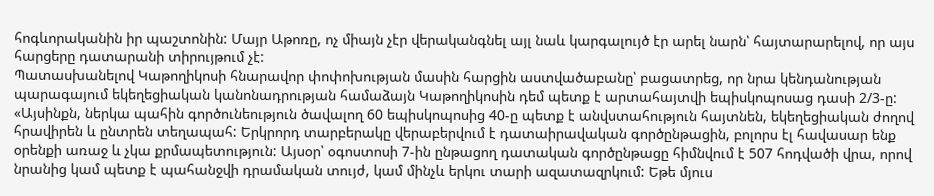հոգևորականին իր պաշտոնին: Մայր Աթոռը, ոչ միայն չէր վերականգնել այլ նաև կարգալույծ էր արել նարն՝ հայտարարելով, որ այս հարցերը դատարանի տիրույթում չէ:
Պատասխանելով Կաթողիկոսի հնարավոր փոփոխության մասին հարցին աստվածաբանը՝ բացատրեց, որ նրա կենդանության պարագայում եկեղեցիական կանոնադրության համաձայն Կաթողիկոսին դեմ պետք է արտահայտվի եպիսկոպոսաց դասի 2/3-ը:
«Այսինքն, ներկա պահին գործունեություն ծավալող 60 եպիսկոպոսից 40-ը պետք է անվստահություն հայտնեն, եկեղեցիական ժողով հրավիրեն և ընտրեն տեղապահ: Երկրորդ տարբերակը վերաբերվում է դատաիրավական գործընթացին, բոլորս էլ հավասար ենք օրենքի առաջ և չկա քրմապետություն: Այսօր՝ օգոստոսի 7-ին ընթացող դատական գործընթացը հիմնվում է 507 հոդվածի վրա, որով նրանից կամ պետք է պահանջվի դրամական տույժ, կամ մինչև երկու տարի ազատազրկում: Եթե մյուս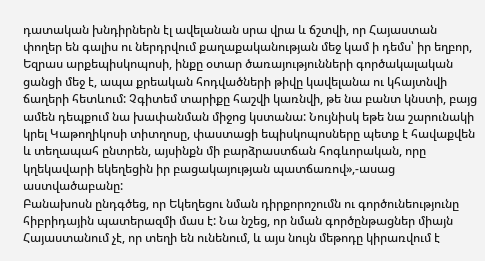դատական խնդիրներն էլ ավելանան սրա վրա և ճշտվի, որ Հայաստան փողեր են գալիս ու ներդրվում քաղաքականության մեջ կամ ի դեմս՝ իր եղբոր, Եզրաս արքեպիսկոպոսի, ինքը օտար ծառայությունների գործակալական ցանցի մեջ է, ապա քրեական հոդվածների թիվը կավելանա ու կհայտնվի ճաղերի հետևում: Չգիտեմ տարիքը հաշվի կառնվի, թե նա բանտ կնստի, բայց ամեն դեպքում նա խափանման միջոց կստանա: Նույնիսկ եթե նա շարունակի կրել Կաթողիկոսի տիտղոսը, փաստացի եպիսկոպոսները պետք է հավաքվեն և տեղապահ ընտրեն, այսինքն մի բարձրաստճան հոգևորական, որը կղեկավարի եկեղեցին իր բացակայության պատճառով»,-ասաց աստվածաբանը:
Բանախոսն ընդգծեց, որ Եկեղեցու նման դիրքորոշումն ու գործունեությունը հիբրիդային պատերազմի մաս է: Նա նշեց, որ նման գործընթացներ միայն Հայաստանում չէ, որ տեղի են ունենում, և այս նույն մեթոդը կիրառվում է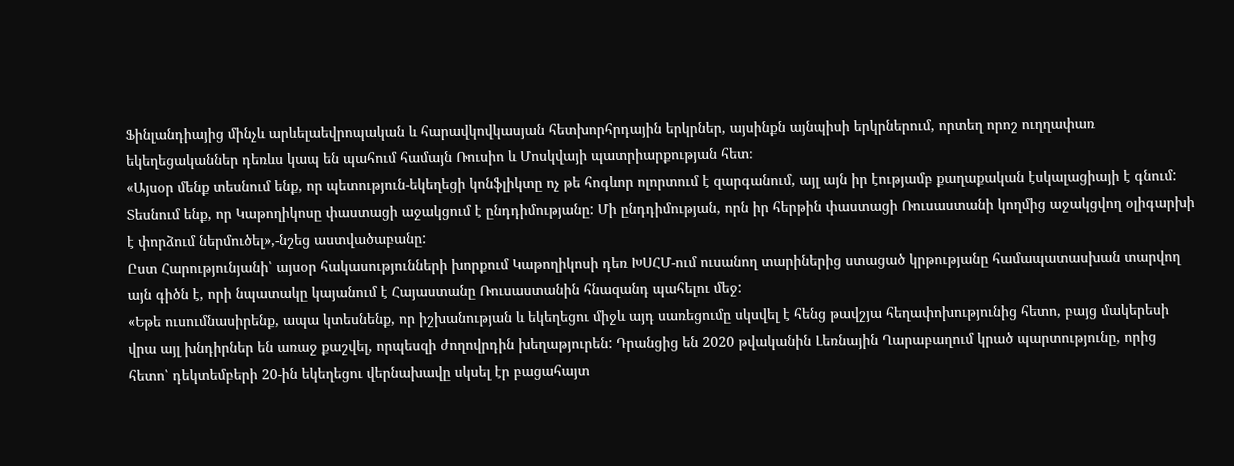Ֆինլանդիայից մինչև արևելաեվրոպական և հարավկովկասյան հետխորհրդային երկրներ, այսինքն այնպիսի երկրներում, որտեղ որոշ ուղղափառ եկեղեցականներ դեռևս կապ են պահում համայն Ռուսիո և Մոսկվայի պատրիարքության հետ։
«Այսօր մենք տեսնում ենք, որ պետություն-եկեղեցի կոնֆլիկտը ոչ թե հոգևոր ոլորտում է զարգանում, այլ այն իր էությամբ քաղաքական էսկալացիայի է գնում: Տեսնում ենք, որ Կաթողիկոսը փաստացի աջակցում է ընդդիմությանը: Մի ընդդիմության, որն իր հերթին փաստացի Ռուսաստանի կողմից աջակցվող օլիգարխի է փորձում ներմուծել»,-նշեց աստվածաբանը:
Ըստ Հարությունյանի՝ այսօր հակասությունների խորքում Կաթողիկոսի դեռ ԽՍՀՄ-ում ուսանող տարիներից ստացած կրթությանը համապատասխան տարվող այն գիծն է, որի նպատակը կայանում է Հայաստանը Ռուսաստանին հնազանդ պահելու մեջ:
«Եթե ուսումնասիրենք, ապա կտեսնենք, որ իշխանության և եկեղեցու միջև այդ սառեցումը սկսվել է հենց թավշյա հեղափոխությունից հետո, բայց մակերեսի վրա այլ խնդիրներ են առաջ քաշվել, որպեսզի ժողովրդին խեղաթյուրեն: Դրանցից են 2020 թվականին Լեռնային Ղարաբաղում կրած պարտությունը, որից հետո՝ դեկտեմբերի 20-ին եկեղեցու վերնախավը սկսել էր բացահայտ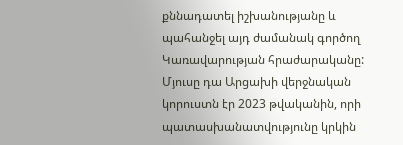քննադատել իշխանությանը և պահանջել այդ ժամանակ գործող Կառավարության հրաժարականը: Մյուսը դա Արցախի վերջնական կորուստն էր 2023 թվականին, որի պատասխանատվությունը կրկին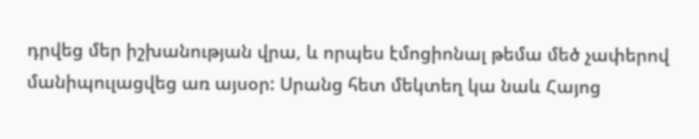դրվեց մեր իշխանության վրա, և որպես էմոցիոնալ թեմա մեծ չափերով մանիպուլացվեց առ այսօր: Սրանց հետ մեկտեղ կա նաև Հայոց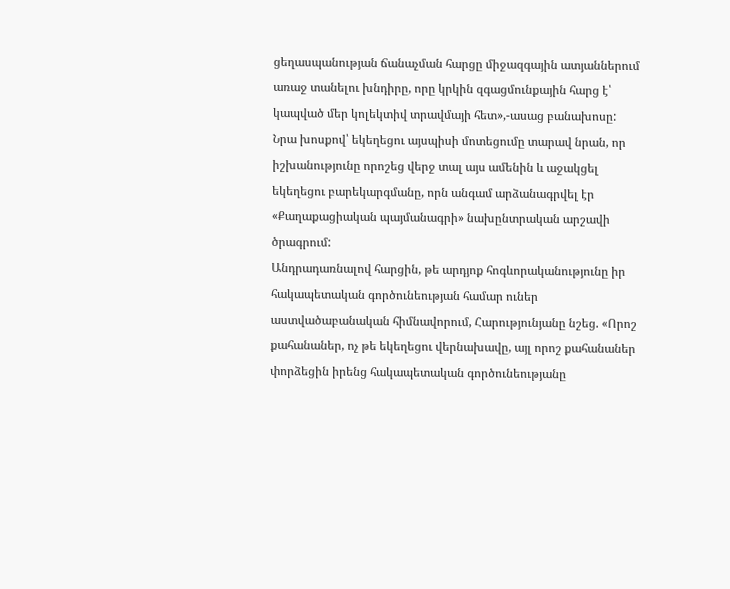ցեղասպանության ճանաչման հարցը միջազգային ատյաններում առաջ տանելու խնդիրը, որը կրկին զգացմունքային հարց է՝ կապված մեր կոլեկտիվ տրավմայի հետ»,-ասաց բանախոսը:
Նրա խոսքով՝ եկեղեցու այսպիսի մոտեցումը տարավ նրան, որ իշխանությունը որոշեց վերջ տալ այս ամենին և աջակցել եկեղեցու բարեկարգմանը, որն անգամ արձանագրվել էր «Քաղաքացիական պայմանագրի» նախընտրական արշավի ծրագրում:
Անդրադառնալով հարցին, թե արդյոք հոգևորականությունը իր հակապետական գործունեության համար ուներ աստվածաբանական հիմնավորում, Հարությունյանը նշեց. «Որոշ քահանաներ, ոչ թե եկեղեցու վերնախավը, այլ որոշ քահանաներ փորձեցին իրենց հակապետական գործունեությանը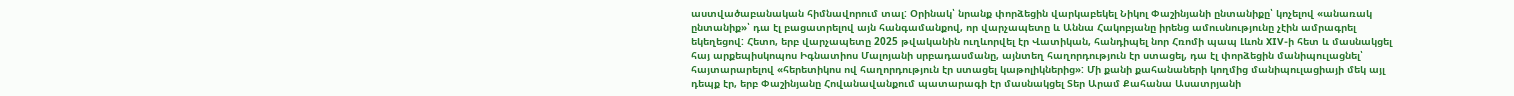աստվածաբանական հիմնավորում տալ: Օրինակ՝ նրանք փորձեցին վարկաբեկել Նիկոլ Փաշինյանի ընտանիքը՝ կոչելով «անառակ ընտանիք»՝ դա էլ բացատրելով այն հանգամանքով, որ վարչապետը և Աննա Հակոբյանը իրենց ամուսնությունը չէին ամրագրել եկեղեցով: Հետո, երբ վարչապետը 2025 թվականին ուղևորվել էր Վատիկան, հանդիպել նոր Հռոմի պապ Լևոն XIV-ի հետ և մասնակցել հայ արքեպիսկոպոս Իգնատիոս Մալոյանի սրբադասմանը, այնտեղ հաղորդություն էր ստացել, դա էլ փորձեցին մանիպուլացնել՝ հայտարարելով «հերետիկոս ով հաղորդություն էր ստացել կաթոլիկներից»: Մի քանի քահանաների կողմից մանիպուլացիայի մեկ այլ դեպք էր, երբ Փաշինյանը Հովանավանքում պատարագի էր մասնակցել Տեր Արամ Քահանա Ասատրյանի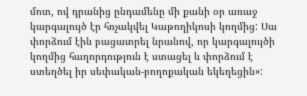մոտ, ով դրանից ընդամենը մի քանի օր առաջ կարգալույծ էր հռչակվել Կաթողիկոսի կողմից: Սա փորձում էին բացատրել նրանով, որ կարգալույծի կողմից հաղորդություն է ստացել և փորձում է ստեղծել իր սեփական-բողոքական եկեղեցին»: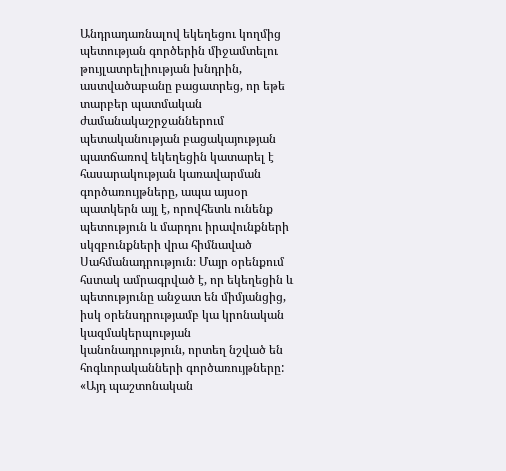Անդրադառնալով եկեղեցու կողմից պետության գործերին միջամտելու թույլատրելիության խնդրին, աստվածաբանը բացատրեց, որ եթե տարբեր պատմական ժամանակաշրջաններում պետականության բացակայության պատճառով եկեղեցին կատարել է հասարակության կառավարման գործառույթները, ապա այսօր պատկերն այլ է, որովհետև ունենք պետություն և մարդու իրավունքների սկզբունքների վրա հիմնաված Սահմանադրություն։ Մայր օրենքում հստակ ամրագրված է, որ եկեղեցին և պետությունը անջատ են միմյանցից, իսկ օրենսդրությամբ կա կրոնական կազմակերպության կանոնադրություն, որտեղ նշված են հոգևորականների գործառույթները:
«Այդ պաշտոնական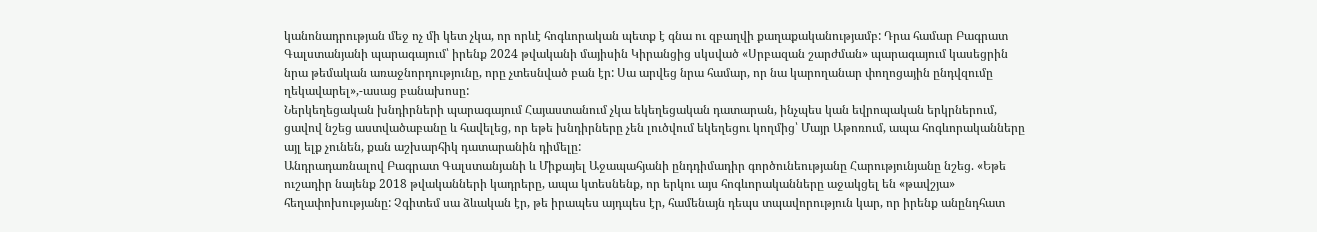կանոնադրության մեջ ոչ մի կետ չկա, որ որևէ հոգևորական պետք է գնա ու զբաղվի քաղաքականությամբ: Դրա համար Բագրատ Գալստանյանի պարագայում՝ իրենք 2024 թվականի մայիսին Կիրանցից սկսված «Սրբազան շարժման» պարագայում կասեցրին նրա թեմական առաջնորդությունը, որը չտեսնված բան էր: Սա արվեց նրա համար, որ նա կարողանար փողոցային ընդվզումը ղեկավարել»,-ասաց բանախոսը:
Ներկեղեցական խնդիրների պարագայում Հայաստանում չկա եկեղեցական դատարան, ինչպես կան եվրոպական երկրներում, ցավով նշեց աստվածաբանը և հավելեց, որ եթե խնդիրները չեն լուծվում եկեղեցու կողմից՝ Մայր Աթոռում, ապա հոգևորականները այլ ելք չունեն, քան աշխարհիկ դատարանին դիմելը:
Անդրադառնալով Բագրատ Գալստանյանի և Միքայել Աջապահյանի ընդդիմադիր գործունեությանը Հարությունյանը նշեց. «Եթե ուշադիր նայենք 2018 թվականների կադրերը, ապա կտեսնենք, որ երկու այս հոգևորականները աջակցել են «թավշյա» հեղափոխությանը: Չգիտեմ սա ձևական էր, թե իրապես այդպես էր, համենայն դեպս տպավորություն կար, որ իրենք անընդհատ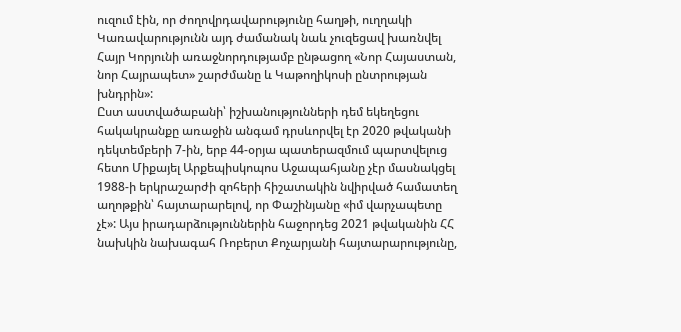ուզում էին, որ ժողովրդավարությունը հաղթի, ուղղակի Կառավարությունն այդ ժամանակ նաև չուզեցավ խառնվել Հայր Կորյունի առաջնորդությամբ ընթացող «Նոր Հայաստան, նոր Հայրապետ» շարժմանը և Կաթողիկոսի ընտրության խնդրին»:
Ըստ աստվածաբանի՝ իշխանությունների դեմ եկեղեցու հակակրանքը առաջին անգամ դրսևորվել էր 2020 թվականի դեկտեմբերի 7-ին, երբ 44-օրյա պատերազմում պարտվելուց հետո Միքայել Արքեպիսկոպոս Աջապահյանը չէր մասնակցել 1988-ի երկրաշարժի զոհերի հիշատակին նվիրված համատեղ աղոթքին՝ հայտարարելով, որ Փաշինյանը «իմ վարչապետը չէ»: Այս իրադարձություններին հաջորդեց 2021 թվականին ՀՀ նախկին նախագահ Ռոբերտ Քոչարյանի հայտարարությունը,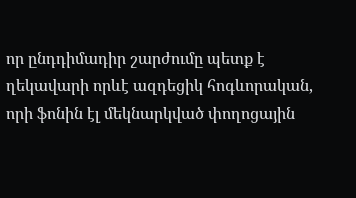որ ընդդիմադիր շարժումը պետք է ղեկավարի որևէ ազդեցիկ հոգևորական, որի ֆոնին էլ մեկնարկված փողոցային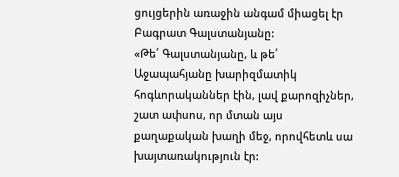ցույցերին առաջին անգամ միացել էր Բագրատ Գալստանյանը:
«Թե՛ Գալստանյանը, և թե՛ Աջապահյանը խարիզմատիկ հոգևորականներ էին, լավ քարոզիչներ, շատ ափսոս, որ մտան այս քաղաքական խաղի մեջ, որովհետև սա խայտառակություն էր: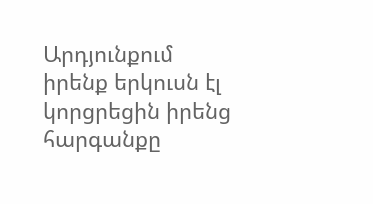Արդյունքում իրենք երկուսն էլ կորցրեցին իրենց հարգանքը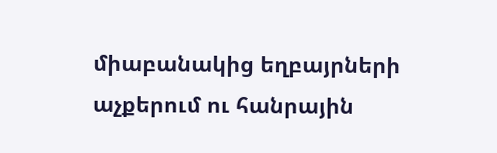միաբանակից եղբայրների աչքերում ու հանրային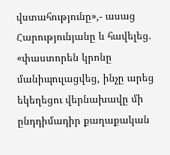վստահությունը»,- ասաց Հարությունյանը և հավելեց. «փաստորեն կրոնը մանիպուլացվեց, ինչը արեց եկեղեցու վերնախավը մի ընդդիմադիր քաղաքական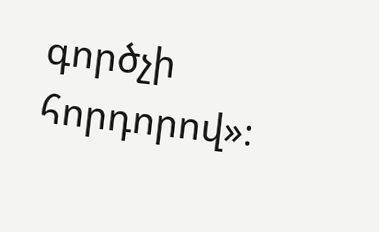գործչի հորդորով»։